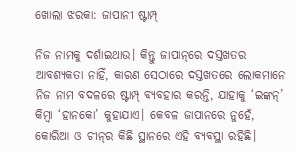ଖୋଲା ଝରକା: ଜାପାନୀ ଷ୍ଟାମ୍ପ୍‌

ନିଜ ନାମକୁ ଦର୍ଶାଇଥାଉ। କିନ୍ତୁ ଜାପାନ୍‌ରେ ଦସ୍ତଖତର ଆବଶ୍ୟକତା ନାହିଁ, କାରଣ ସେଠାରେ ଦସ୍ତଖତରେ ଲୋକମାନେ ନିଜ ନାମ ବଦଳରେ ଷ୍ଟାମ୍ପ୍‌ ବ୍ୟବହାର କରନ୍ତି, ଯାହାକୁ ‘ଇଙ୍କନ୍‌’ କିମ୍ବା ‘ହାନକୋ’ କୁହାଯାଏ। କେବଳ ଜାପାନରେ ନୁହେଁ, କୋରିଆ ଓ ଚୀନ୍‌ର କିଛି ସ୍ଥାନରେ ଏହି ବ୍ୟବସ୍ଥା ରହିଛି।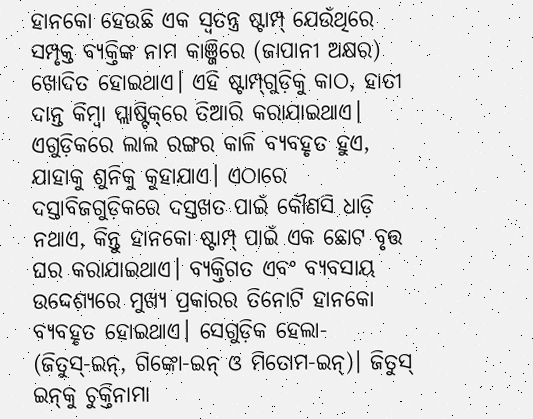ହାନକୋ ହେଉଛି ଏକ ସ୍ବତନ୍ତ୍ର ଷ୍ଟାମ୍ପ୍‌ ଯେଉଁଥିରେ ସମ୍ପୃକ୍ତ ବ୍ୟକ୍ତିଙ୍କ ନାମ କାଞ୍ଜିରେ (ଜାପାନୀ ଅକ୍ଷର) ଖୋଦିତ ହୋଇଥାଏ। ଏହି ଷ୍ଟାମ୍ପ୍‌ଗୁଡ଼ିକୁ କାଠ, ହାତୀ ଦାନ୍ତ କିମ୍ବା ପ୍ଲାଷ୍ଟିକ୍‌ରେ ତିଆରି କରାଯାଇଥାଏ। ଏଗୁଡ଼ିକରେ ଲାଲ ରଙ୍ଗର କାଳି ବ୍ୟବହୃତ ହୁଏ, ଯାହାକୁ ଶୁନିକୁ କୁହାଯାଏ। ଏଠାରେ ଦସ୍ତାବିଜଗୁଡ଼ିକରେ ଦସ୍ତଖତ ପାଇଁ କୌଣସି ଧାଡ଼ି ନଥାଏ, କିନ୍ତୁ ହାନକୋ ଷ୍ଟାମ୍ପ୍‌ ପାଇଁ ଏକ ଛୋଟ ବୃତ୍ତ ଘର କରାଯାଇଥାଏ। ବ୍ୟକ୍ତିଗତ ଏବଂ ବ୍ୟବସାୟ ଉଦ୍ଦେଶ୍ୟରେ ମୁଖ୍ୟ ପ୍ରକାରର ତିନୋଟି ହାନକୋ ବ୍ୟବହୃତ ହୋଇଥାଏ। ସେଗୁଡ଼ିକ ହେଲା- (ଜିତୁସ୍‌-ଇନ୍‌, ଗିଙ୍କୋ-ଇନ୍‌ ଓ ମିତୋମ-ଇନ୍‌)। ଜିତୁସ୍‌ ଇନ୍‌କୁ ଚୁକ୍ତିନାମା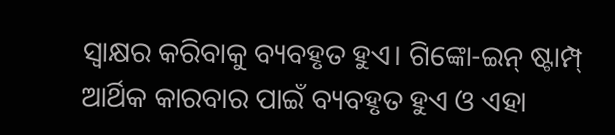ସ୍ବାକ୍ଷର କରିବାକୁ ବ୍ୟବହୃତ ହୁଏ। ଗିଙ୍କୋ-ଇନ୍‌ ଷ୍ଟାମ୍ପ୍‌ ଆର୍ଥିକ କାରବାର ପାଇଁ ବ୍ୟବହୃତ ହୁଏ ଓ ଏହା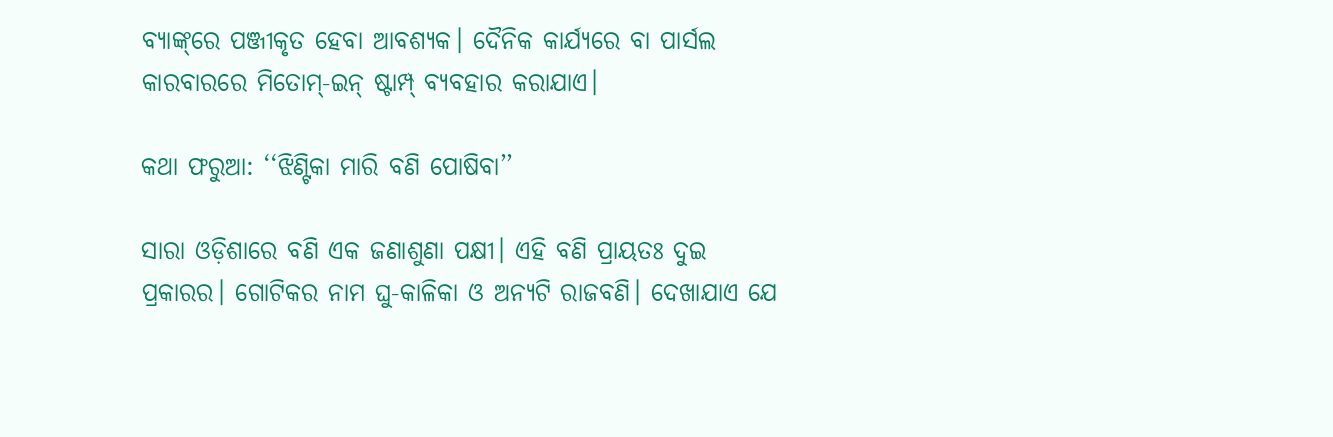ବ୍ୟାଙ୍କ୍‌ରେ ପଞ୍ଜୀକୃତ ହେବା ଆବଶ୍ୟକ। ଦୈନିକ କାର୍ଯ୍ୟରେ ବା ପାର୍ସଲ କାରବାରରେ ମିତୋମ୍‌-ଇନ୍‌ ଷ୍ଟାମ୍ପ୍‌ ବ୍ୟବହାର କରାଯାଏ।

କଥା ଫରୁଆ: ‘‘ଝିଣ୍ଟିକା ମାରି ବଣି ପୋଷିବା’’

ସାରା ଓଡ଼ିଶାରେ ବଣି ଏକ ଜଣାଶୁଣା ପକ୍ଷୀ। ଏହି ବଣି ପ୍ରାୟତଃ ଦୁଇ ପ୍ରକାରର। ଗୋଟିକର ନାମ ଘୁ-କାଳିକା ଓ ଅନ୍ୟଟି ରାଜବଣି। ଦେଖାଯାଏ ଯେ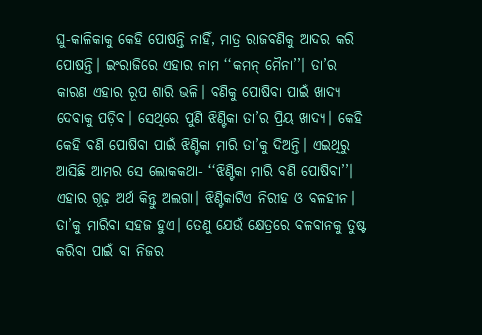ଘୁ-କାଳିକାକୁ କେହି ପୋଷନ୍ତି ନାହିଁ, ମାତ୍ର ରାଜବଣିକୁ ଆଦର କରି ପୋଷନ୍ତି। ଇଂରାଜିରେ ଏହାର ନାମ ‘‘କମନ୍‌ ମୈନା’’। ତା’ର କାରଣ ଏହାର ରୂପ ଶାରି ଭଳି। ବଣିକୁ ପୋଷିବା ପାଇଁ ଖାଦ୍ୟ ଦେବାକୁ ପଡ଼ିବ। ସେଥିରେ ପୁଣି ଝିଣ୍ଟିକା ତା’ର ପ୍ରିୟ ଖାଦ୍ୟ। କେହି କେହି ବଣି ପୋଷିବା ପାଇଁ ଝିଣ୍ଟିକା ମାରି ତା’କୁ ଦିଅନ୍ତି। ଏଇଥିରୁ ଆସିଛି ଆମର ସେ ଲୋକକଥା- ‘‘ଝିଣ୍ଟିକା ମାରି ବଣି ପୋଷିବା’’। ଏହାର ଗୂଢ଼ ଅର୍ଥ କିନ୍ତୁ ଅଲଗା। ଝିଣ୍ଟିକାଟିଏ ନିରୀହ ଓ ବଳହୀନ। ତା’କୁ ମାରିବା ସହଜ ହୁଏ। ତେଣୁ ଯେଉଁ କ୍ଷେତ୍ରରେ ବଳବାନକୁ ତୁଷ୍ଟ କରିବା ପାଇଁ ବା ନିଜର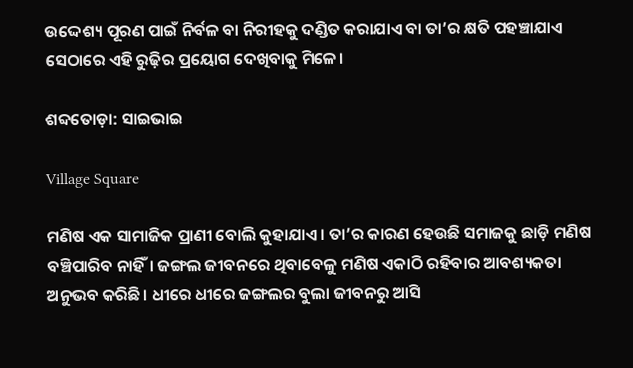ଉଦ୍ଦେଶ୍ୟ ପୂରଣ ପାଇଁ ନିର୍ବଳ ବା ନିରୀହକୁ ଦଣ୍ଡିତ କରାଯାଏ ବା ତା’ର କ୍ଷତି ପହଞ୍ଚାଯାଏ ସେଠାରେ ଏହି ରୁଢ଼ିର ପ୍ରୟୋଗ ଦେଖିବାକୁ ମିଳେ।

ଶବ୍ଦତୋଡ଼ା: ସାଇଭାଇ

Village Square

ମଣିଷ ଏକ ସାମାଜିକ ପ୍ରାଣୀ ବୋଲି କୁହାଯାଏ। ତା’ର କାରଣ ହେଉଛି ସମାଜକୁ ଛାଡ଼ି ମଣି‌ଷ ବଞ୍ଚିପାରିବ ନାହିଁ। ଜଙ୍ଗଲ ଜୀବନରେ ଥିବାବେଳୁ ମଣି‌ଷ ଏକାଠି ରହିବାର ଆବଶ୍ୟକତା ଅନୁଭବ କରିଛି। ଧୀରେ ଧୀରେ ଜଙ୍ଗଲର ବୁଲା ଜୀବନରୁ ଆସି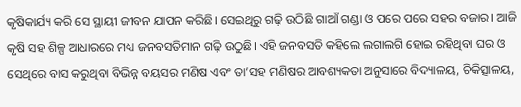କୃଷିକାର୍ଯ୍ୟ କରି ସେ ସ୍ଥାୟୀ ଜୀବନ ଯାପନ କରିଛି। ସେଇଥିରୁ ଗଢ଼ି ଉଠିଛି ଗାଆଁ ଗଣ୍ଡା ଓ ପରେ ପରେ ସହର ବଜାର। ଆଜି କୃଷି ସହ ଶିଳ୍ପ ଆଧାରରେ ମଧ୍ୟ ଜନବସତିମାନ ଗଢ଼ି ଉଠୁଛି। ଏହି ଜନବସତି କହିଲେ ଲଗାଲଗି ହୋଇ ରହିଥିବା ଘର ଓ ସେଥିରେ ବାସ କରୁଥିବା ବିଭିନ୍ନ ବୟସର ମଣିଷ ଏବଂ ତା’ସହ ମଣିଷର ଆବଶ୍ୟକତା ଅନୁସାରେ ବିଦ୍ୟାଳୟ, ଚିକିତ୍ସାଳୟ,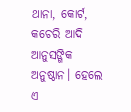ଥାନା, କୋର୍ଟ, କଚେରି ଆଦି ଆନୁସଙ୍ଗିକ ଅନୁଷ୍ଠାନ। ହେଲେ ଏ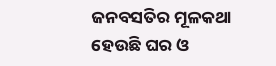ଜନବସତିର ମୂଳକଥା ହେଉଛି ଘର ଓ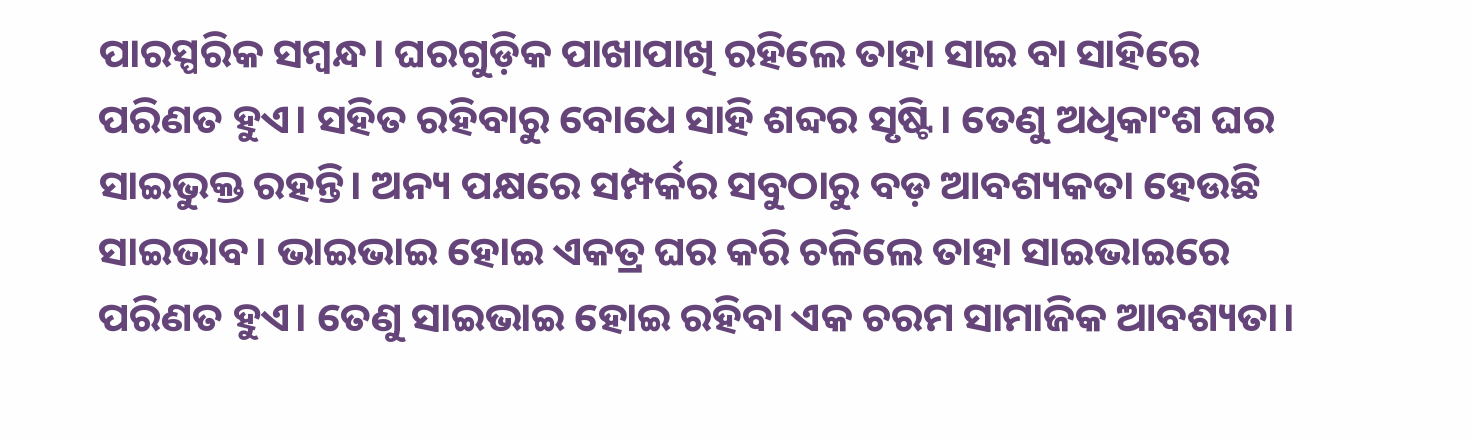ପାରସ୍ପରିକ ସମ୍ବନ୍ଧ। ଘରଗୁଡ଼ିକ ପାଖାପାଖି ରହିଲେ ତାହା ସାଇ ବା ସାହିରେ ପରିଣତ ହୁଏ। ସହିତ ରହିବାରୁ ବୋଧେ ସାହି ଶବ୍ଦର ସୃଷ୍ଟି। ତେଣୁ ଅଧିକାଂଶ ଘର ସାଇଭୁକ୍ତ ରହନ୍ତି। ଅନ୍ୟ ପକ୍ଷରେ ସମ୍ପର୍କର ସବୁଠାରୁ ବଡ଼ ଆବଶ୍ୟକତା ହେଉଛି ସାଇଭାବ। ଭାଇଭାଇ ହୋଇ ଏକତ୍ର ଘର କରି ଚଳିଲେ ତାହା ସାଇଭାଇରେ ପରିଣତ ହୁଏ। ତେଣୁ ସାଇଭାଇ ହୋଇ ରହିବା ଏକ ଚରମ ସାମାଜିକ ଆବଶ୍ୟତା।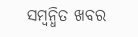ସମ୍ବନ୍ଧିତ ଖବର